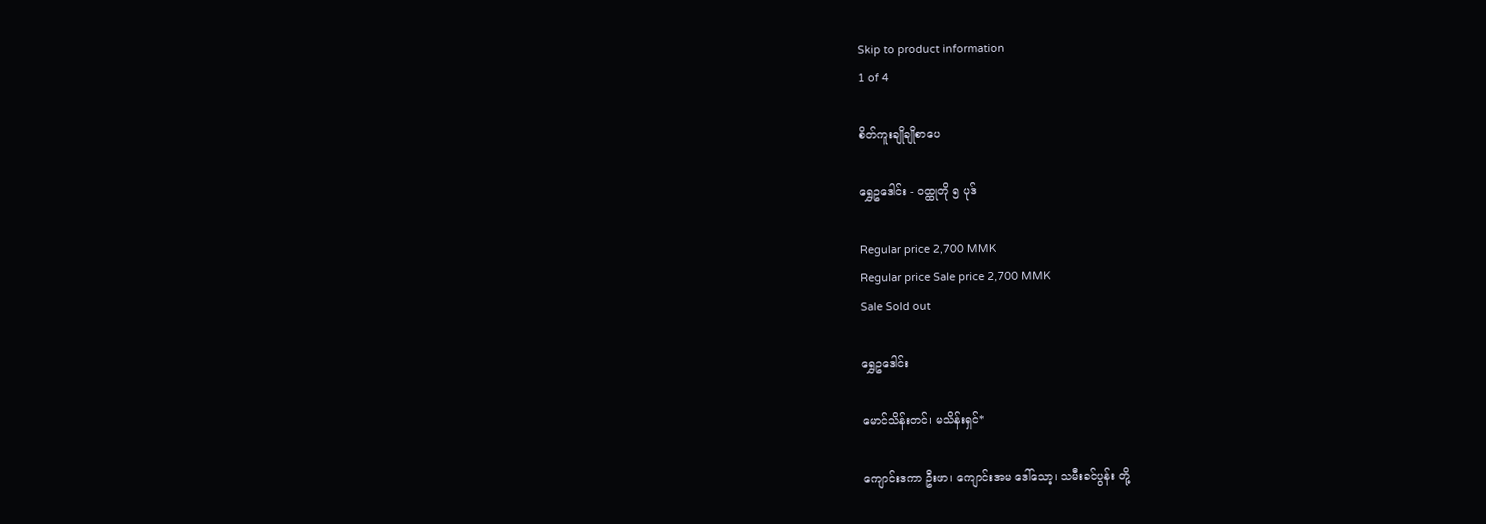Skip to product information
1 of 4

စိတ်ကူးချိုချိုစာပေ

ရွှေဥဒေါင်း - ဝထ္ထုတို ၅ ပုဒ်

Regular price 2,700 MMK
Regular price Sale price 2,700 MMK
Sale Sold out

ရွှေဥဒေါင်း

မောင်သိန်းတင်၊ မသိန်းရှင်*

ကျောင်းဒကာ ဦးဖာ၊ ကျောင်းအမ ဒေါ်သော့၊ သမီးခင်ပွန်း တို့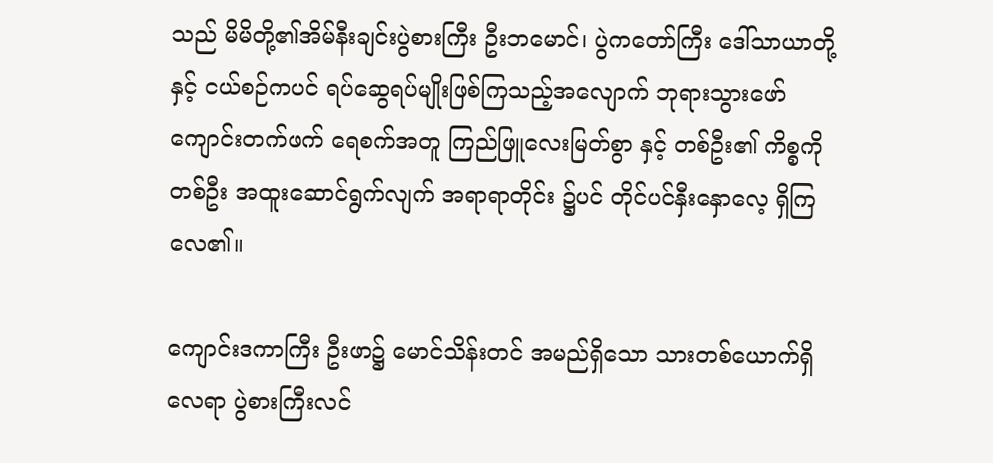သည် မိမိတို့၏အိမ်နီးချင်းပွဲစားကြီး ဦးဘမောင်၊ ပွဲကတော်ကြီး ဒေါ်သာယာတို့နှင့် ငယ်စဉ်ကပင် ရပ်ဆွေရပ်မျိုးဖြစ်ကြသည့်အလျောက် ဘုရားသွားဖော် ကျောင်းတက်ဖက် ရေစက်အတူ ကြည်ဖြူလေးမြတ်စွာ နှင့် တစ်ဦး၏ ကိစ္စကို တစ်ဦး အထူးဆောင်ရွက်လျက် အရာရာတိုင်း ၌ပင် တိုင်ပင်နှီးနှောလေ့ ရှိကြလေ၏။

ကျောင်းဒကာကြီး ဦးဖာ၌ မောင်သိန်းတင် အမည်ရှိသော သားတစ်ယောက်ရှိလေရာ ပွဲစားကြီးလင်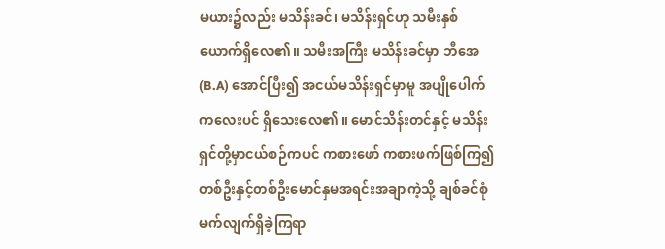မယား၌လည်း မသိန်းခင်၊ မသိန်းရှင်ဟု သမီးနှစ်ယောက်ရှိလေ၏။ သမီးအကြီး မသိန်းခင်မှာ ဘီအေ (B.A) အောင်ပြီး၍ အငယ်မသိန်းရှင်မှာမူ အပျိုပေါက် ကလေးပင် ရှိသေးလေ၏။ မောင်သိန်းတင်နှင့် မသိန်းရှင်တို့မှာငယ်စဉ်ကပင် ကစားဖော် ကစားဖက်ဖြစ်ကြ၍ တစ်ဦးနှင့်တစ်ဦးမောင်နှမအရင်းအချာကဲ့သို့ ချစ်ခင်စုံမက်လျက်ရှိခဲ့ကြရာ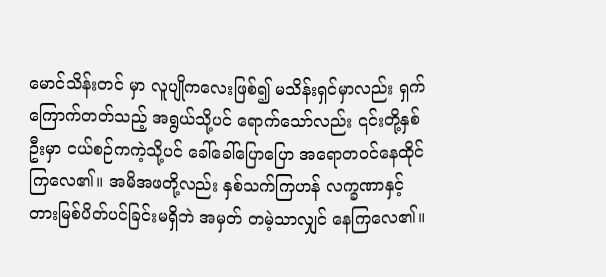မောင်သိန်းတင် မှာ လူပျိုကလေးဖြစ်၍ မသိန်းရှင်မှာလည်း ရှက်ကြောက်တတ်သည့် အရွယ်သို့ပင် ရောက်သော်လည်း ၎င်းတို့နှစ်ဦးမှာ ငယ်စဉ်ကကဲ့သို့ပင် ခေါ်ခေါ်ပြောပြော အရောတဝင်နေထိုင်ကြလေ၏။ အမိအဖတို့လည်း နှစ်သက်ကြဟန် လက္ခဏာနှင့် တားမြစ်ပိတ်ပင်ခြင်းမရှိဘဲ အမှတ် တမဲ့သာလျှင် နေကြလေ၏။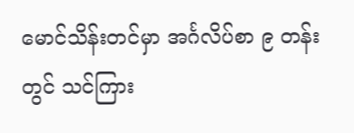မောင်သိန်းတင်မှာ အင်္ဂလိပ်စာ ၉ တန်း တွင် သင်ကြား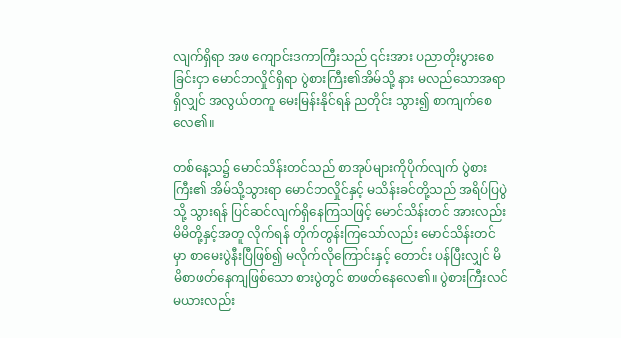လျက်ရှိရာ အဖ ကျောင်းဒကာကြီးသည် ၎င်းအား ပညာတိုးပွားစေခြင်းငှာ မောင်ဘလှိုင်ရှိရာ ပွဲစားကြီး၏အိမ်သို့ နား မလည်သောအရာရှိလျှင် အလွယ်တကူ မေးမြန်းနိုင်ရန် ညတိုင်း သွား၍ စာကျက်စေလေ၏။

တစ်နေ့သ၌ မောင်သိန်းတင်သည် စာအုပ်များကိုပိုက်လျက် ပွဲစားကြီး၏ အိမ်သို့သွားရာ မောင်ဘလှိုင်နှင့် မသိန်းခင်တို့သည် အရိပ်ပြပွဲသို့ သွားရန် ပြင်ဆင်လျက်ရှိနေကြသဖြင့် မောင်သိန်းတင် အားလည်း မိမိတို့နှင့်အတူ လိုက်ရန် တိုက်တွန်းကြသော်လည်း မောင်သိန်းတင်မှာ စာမေးပွဲနီးပြီဖြစ်၍ မလိုက်လိုကြောင်းနှင့် တောင်း ပန်ပြီးလျှင် မိမိစာဖတ်နေကျဖြစ်သော စားပွဲတွင် စာဖတ်နေလေ၏။ ပွဲစားကြီးလင်မယားလည်း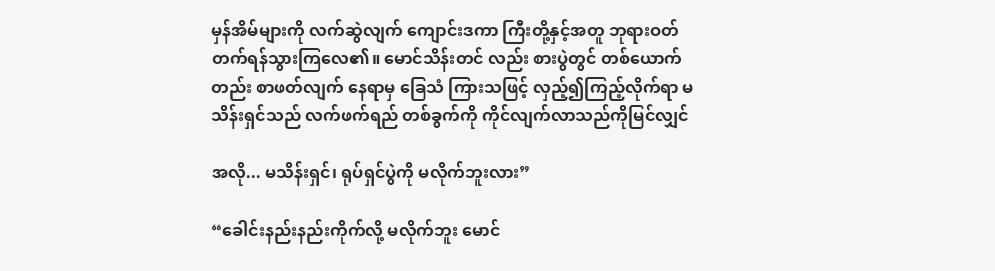မှန်အိမ်များကို လက်ဆွဲလျက် ကျောင်းဒကာ ကြီးတို့နှင့်အတူ ဘုရားဝတ်တက်ရန်သွားကြလေ၏။ မောင်သိန်းတင် လည်း စားပွဲတွင် တစ်ယောက်တည်း စာဖတ်လျက် နေရာမှ ခြေသံ ကြားသဖြင့် လှည့်၍ကြည့်လိုက်ရာ မသိန်းရှင်သည် လက်ဖက်ရည် တစ်ခွက်ကို ကိုင်လျက်လာသည်ကိုမြင်လျှင်

အလို... မသိန်းရှင်၊ ရုပ်ရှင်ပွဲကို မလိုက်ဘူးလား”

“ခေါင်းနည်းနည်းကိုက်လို့ မလိုက်ဘူး မောင်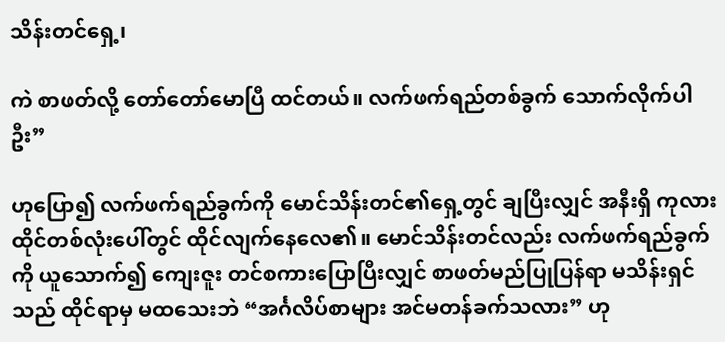သိန်းတင်ရှေ့၊

ကဲ စာဖတ်လို့ တော်တော်မောပြီ ထင်တယ်။ လက်ဖက်ရည်တစ်ခွက် သောက်လိုက်ပါဦး”

ဟုပြော၍ လက်ဖက်ရည်ခွက်ကို မောင်သိန်းတင်၏ရှေ့တွင် ချပြီးလျှင် အနီးရှိ ကုလားထိုင်တစ်လုံးပေါ်တွင် ထိုင်လျက်နေလေ၏။ မောင်သိန်းတင်လည်း လက်ဖက်ရည်ခွက်ကို ယူသောက်၍ ကျေးဇူး တင်စကားပြောပြီးလျှင် စာဖတ်မည်ပြုပြန်ရာ မသိန်းရှင်သည် ထိုင်ရာမှ မထသေးဘဲ “အင်္ဂလိပ်စာများ အင်မတန်ခက်သလား” ဟု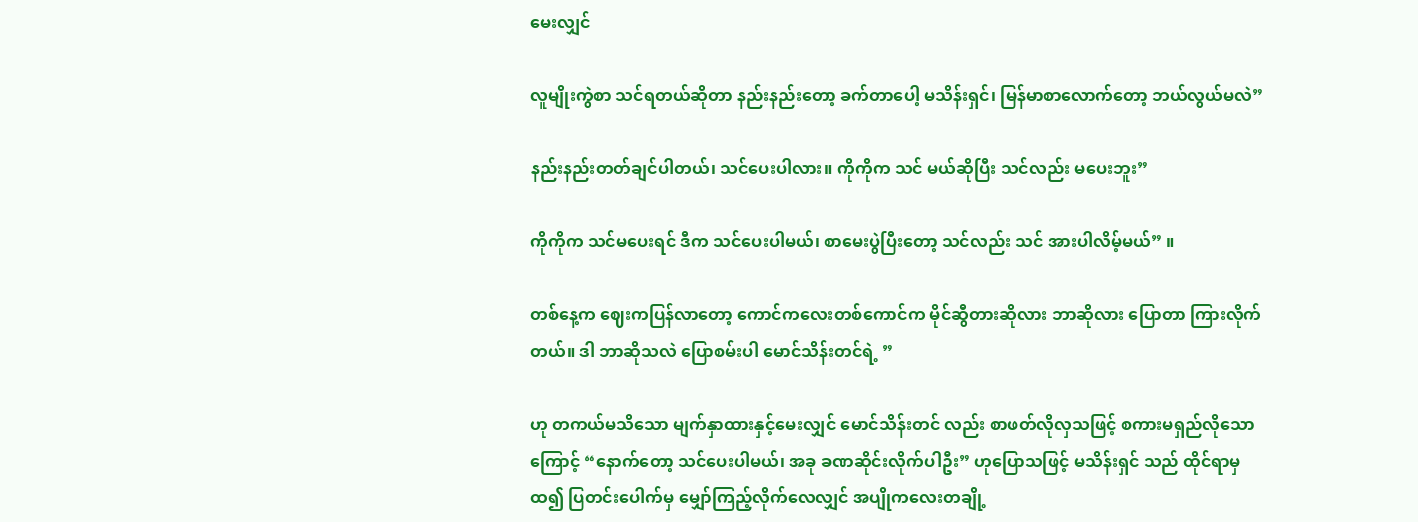မေးလျှင်

လူမျိုးကွဲစာ သင်ရတယ်ဆိုတာ နည်းနည်းတော့ ခက်တာပေါ့ မသိန်းရှင်၊ မြန်မာစာလောက်တော့ ဘယ်လွယ်မလဲ”

နည်းနည်းတတ်ချင်ပါတယ်၊ သင်ပေးပါလား။ ကိုကိုက သင် မယ်ဆိုပြီး သင်လည်း မပေးဘူး”

ကိုကိုက သင်မပေးရင် ဒီက သင်ပေးပါမယ်၊ စာမေးပွဲပြီးတော့ သင်လည်း သင် အားပါလိမ့်မယ်” ။

တစ်နေ့က ဈေးကပြန်လာတော့ ကောင်ကလေးတစ်ကောင်က မိုင်ဆွီတားဆိုလား ဘာဆိုလား ပြောတာ ကြားလိုက်တယ်။ ဒါ ဘာဆိုသလဲ ပြောစမ်းပါ မောင်သိန်းတင်ရဲ့ ”

ဟု တကယ်မသိသော မျက်နှာထားနှင့်မေးလျှင် မောင်သိန်းတင် လည်း စာဖတ်လိုလှသဖြင့် စကားမရှည်လိုသောကြောင့် “နောက်တော့ သင်ပေးပါမယ်၊ အခု ခဏဆိုင်းလိုက်ပါဦး” ဟုပြောသဖြင့် မသိန်းရှင် သည် ထိုင်ရာမှထ၍ ပြတင်းပေါက်မှ မျှော်ကြည့်လိုက်လေလျှင် အပျိုကလေးတချို့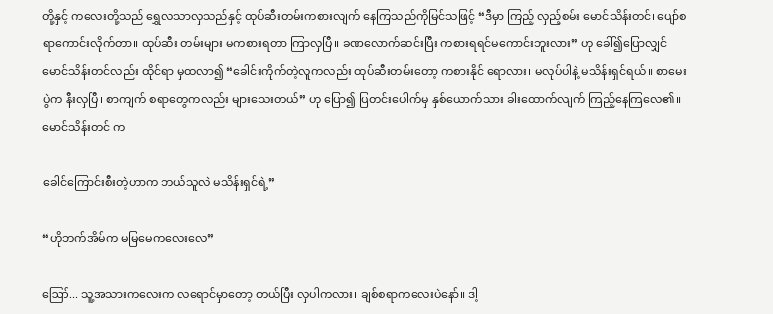တို့နှင့် ကလေးတို့သည် ရွှေလသာလှသည်နှင့် ထုပ်ဆီးတမ်းကစားလျက် နေကြသည်ကိုမြင်သဖြင့် “ဒီမှာ ကြည့် လှည့်စမ်း မောင်သိန်းတင်၊ ပျော်စရာကောင်းလိုက်တာ။ ထုပ်ဆီး တမ်းများ မကစားရတာ ကြာလှပြီ။ ခဏလောက်ဆင်းပြီး ကစားရရင်မကောင်းဘူးလား” ဟု ခေါ်၍ပြောလျှင် မောင်သိန်းတင်လည်း ထိုင်ရာ မှထလာ၍ “ခေါင်းကိုက်တဲ့လူကလည်း ထုပ်ဆီးတမ်းတော့ ကစားနိုင် ရောလား၊ မလုပ်ပါနဲ့ မသိန်းရှင်ရယ်။ စာမေးပွဲက နီးလှပြီ၊ စာကျက် စရာတွေကလည်း များသေးတယ်” ဟု ပြော၍ ပြတင်းပေါက်မှ နှစ်ယောက်သား ခါးထောက်လျက် ကြည့်နေကြလေ၏။ မောင်သိန်းတင် က

ခေါင်ကြောင်းစီးတဲ့ဟာက ဘယ်သူလဲ မသိန်းရှင်ရဲ့”

“ဟိုဘက်အိမ်က မမြမေကလေးလေ”

ဪ... သူ့အသားကလေးက လရောင်မှာတော့ တယ်ပြီး လှပါကလား၊ ချစ်စရာကလေးပဲနော်။ ဒါ့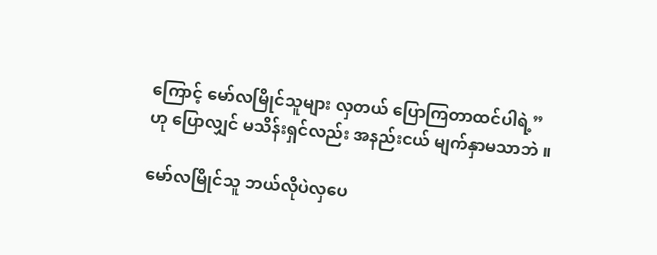ကြောင့် မော်လမြိုင်သူများ လှတယ် ပြောကြတာထင်ပါရဲ့” ဟု ပြောလျှင် မသိန်းရှင်လည်း အနည်းငယ် မျက်နှာမသာဘဲ ။

မော်လမြိုင်သူ ဘယ်လိုပဲလှပေ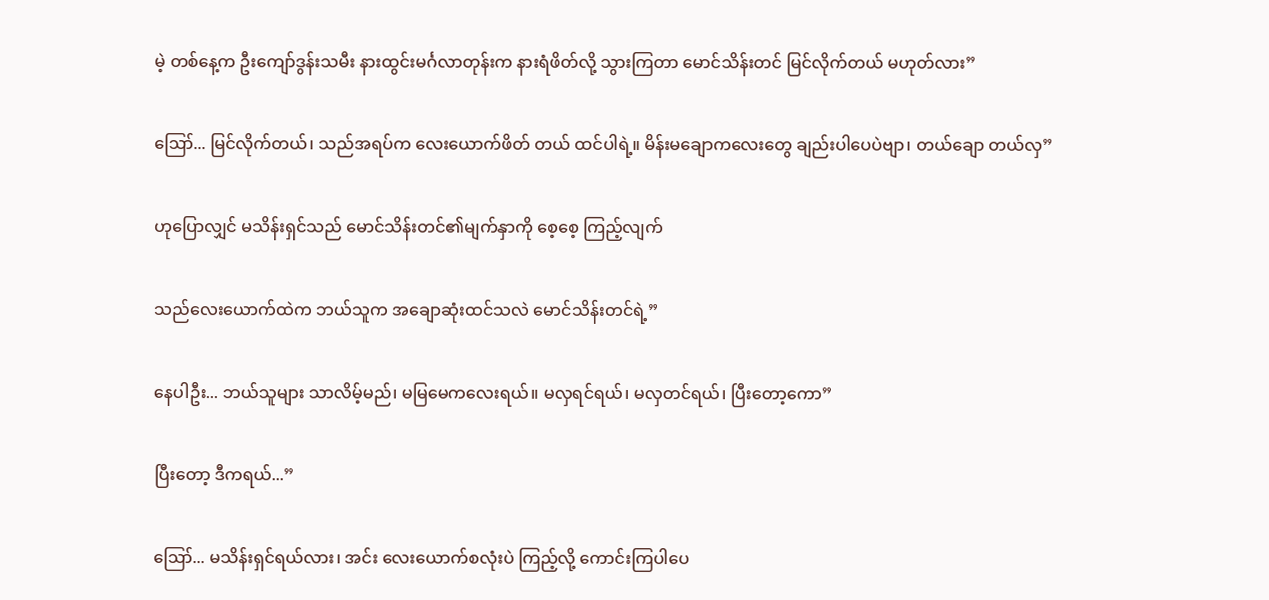မဲ့ တစ်နေ့က ဦးကျော်ဒွန်းသမီး နားထွင်းမင်္ဂလာတုန်းက နားရံဖိတ်လို့ သွားကြတာ မောင်သိန်းတင် မြင်လိုက်တယ် မဟုတ်လား”

ဪ... မြင်လိုက်တယ်၊ သည်အရပ်က လေးယောက်ဖိတ် တယ် ထင်ပါရဲ့။ မိန်းမချောကလေးတွေ ချည်းပါပေပဲဗျာ၊ တယ်ချော တယ်လှ”

ဟုပြောလျှင် မသိန်းရှင်သည် မောင်သိန်းတင်၏မျက်နှာကို စေ့စေ့ ကြည့်လျက်

သည်လေးယောက်ထဲက ဘယ်သူက အချောဆုံးထင်သလဲ မောင်သိန်းတင်ရဲ့”

နေပါဦး... ဘယ်သူများ သာလိမ့်မည်၊ မမြမေကလေးရယ်။ မလှရင်ရယ်၊ မလှတင်ရယ်၊ ပြီးတော့ကော”

ပြီးတော့ ဒီကရယ်...”

ဪ... မသိန်းရှင်ရယ်လား၊ အင်း လေးယောက်စလုံးပဲ ကြည့်လို့ ကောင်းကြပါပေ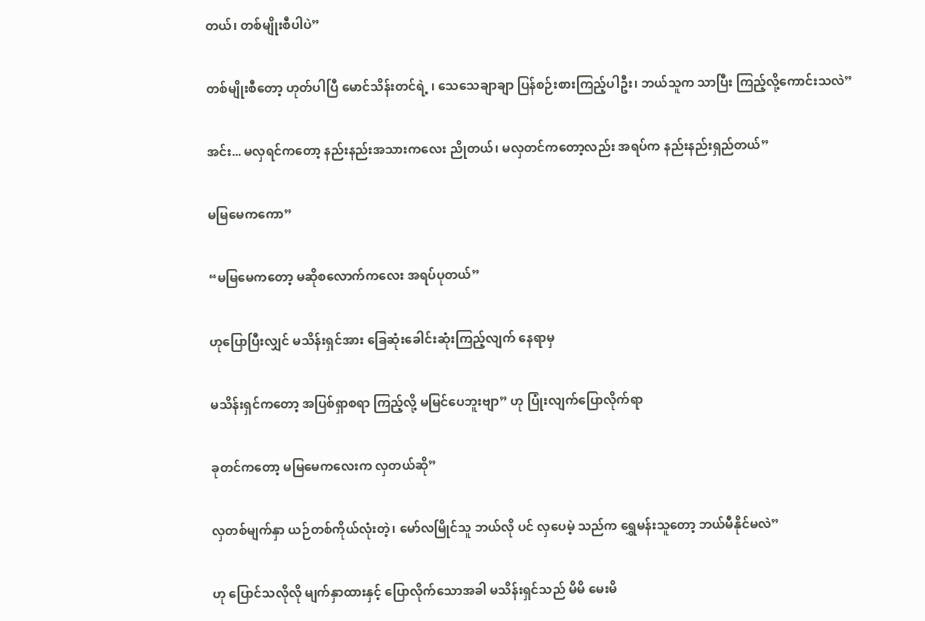တယ်၊ တစ်မျိုးစီပါပဲ”

တစ်မျိုးစီတော့ ဟုတ်ပါပြီ မောင်သိန်းတင်ရဲ့ ၊ သေသေချာချာ ပြန်စဉ်းစားကြည့်ပါဦး၊ ဘယ်သူက သာပြီး ကြည့်လို့ကောင်းသလဲ”

အင်း... မလှရင်ကတော့ နည်းနည်းအသားကလေး ညိုတယ်၊ မလှတင်ကတော့လည်း အရပ်က နည်းနည်းရှည်တယ်”

မမြမေကကော”

“မမြမေကတော့ မဆိုစလောက်ကလေး အရပ်ပုတယ်”

ဟုပြောပြီးလျှင် မသိန်းရှင်အား ခြေဆုံးခေါင်းဆုံးကြည့်လျက် နေရာမှ

မသိန်းရှင်ကတော့ အပြစ်ရှာစရာ ကြည့်လို့ မမြင်ပေဘူးဗျာ” ဟု ပြုံးလျက်ပြောလိုက်ရာ

ခုတင်ကတော့ မမြမေကလေးက လှတယ်ဆို”

လှတစ်မျက်နှာ ယဉ်တစ်ကိုယ်လုံးတဲ့၊ မော်လမြိုင်သူ ဘယ်လို ပင် လှပေမဲ့ သည်က ရွှေမန်းသူတော့ ဘယ်မီနိုင်မလဲ”

ဟု ပြောင်သလိုလို မျက်နှာထားနှင့် ပြောလိုက်သောအခါ မသိန်းရှင်သည် မိမိ မေးမိ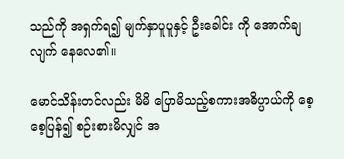သည်ကို အရှက်ရ၍ မျက်နှာပူပူနှင့် ဦးခေါင်း ကို အောက်ချလျက် နေလေ၏။

မောင်သိန်းတင်လည်း မိမိ ပြောမိသည့်စကားအဓိပ္ပာယ်ကို စေ့စေ့ပြန်၍ စဉ်းစားမိလျှင် အ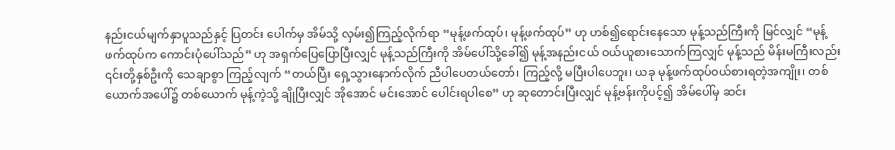နည်းငယ်မျက်နှာပူသည်နှင့် ပြတင်း ပေါက်မှ အိမ်သို့ လှမ်း၍ကြည့်လိုက်ရာ “မုန့်ဖက်ထုပ်၊ မုန့်ဖက်ထုပ်” ဟု ဟစ်၍ရောင်းနေသော မုန့်သည်ကြီးကို မြင်လျှင် “မုန့်ဖက်ထုပ်က ကောင်းပုံပေါ်သည်” ဟု အရှက်ပြေပြောပြီးလျှင် မုန့်သည်ကြီးကို အိမ်ပေါ်သို့ခေါ်၍ မုန့်အနည်းငယ် ဝယ်ယူစားသောက်ကြလျှင် မုန့်သည် မိန်းမကြီးလည်း ၎င်းတို့နှစ်ဦးကို သေချာစွာ ကြည့်လျက် “တယ်ပြီး ရှေ့သွားနောက်လိုက် ညီပါပေတယ်တော်၊ ကြည့်လို့ မပြီးပါပေဘူး၊ ယခု မုန့်ဖက်ထုပ်ဝယ်စားရတဲ့အကျိုး၊ တစ်ယောက်အပေါ်၌ တစ်ယောက် မုန့်ကဲ့သို့ ချိုပြီးလျှင် အိုအောင် မင်းအောင် ပေါင်းရပါစေ” ဟု ဆုတောင်းပြီးလျှင် မုန့်ဗန်းကိုပင့်၍ အိမ်ပေါ်မှ ဆင်း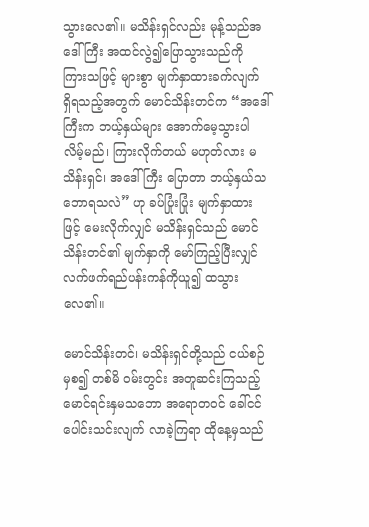သွားလေ၏။ မသိန်းရှင်လည်း မုန့်သည်အဒေါ်ကြီး အထင်လွဲ၍ပြောသွားသည်ကို ကြားသဖြင့် များစွာ မျက်နှာထားခက်လျက် ရှိရသည့်အတွက် မောင်သိန်းတင်က “အဒေါ်ကြီးက ဘယ့်နှယ်များ အောက်မေ့သွားပါ လိမ့်မည်၊ ကြားလိုက်တယ် မဟုတ်လား မသိန်းရှင်၊ အဒေါ်ကြီး ပြောတာ ဘယ့်နှယ်သဘောရသလဲ” ဟု ခပ်ပြုံးပြုံး မျက်နှာထားဖြင့် မေးလိုက်လျှင် မသိန်းရှင်သည် မောင်သိန်းတင်၏ မျက်နှာကို မော်ကြည့်ပြီးလျှင် လက်ဖက်ရည်ပန်းကန်ကိုယူ၍ ထသွားလေ၏။

မောင်သိန်းတင်၊ မသိန်းရှင်တို့သည် ငယ်စဉ်မှစ၍ တစ်မိ ဝမ်းတွင်း အတူဆင်းကြသည့် မောင်ရင်းနှမသဘော အရောတဝင် ခေါ်ငင်ပေါင်းသင်းလျက် လာခဲ့ကြရာ ထိုနေ့မှသည်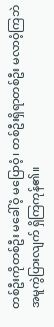တစ်ဦးကိုတစ်ဦး မခေါ်ဝံ့ မပြောဝံ့၊ တစ်ဦးရှိရာတစ်ဦး မလာဝံ့ကြဘဲ အမူကွဲပြားလျက် ရှိကြကုန်၏။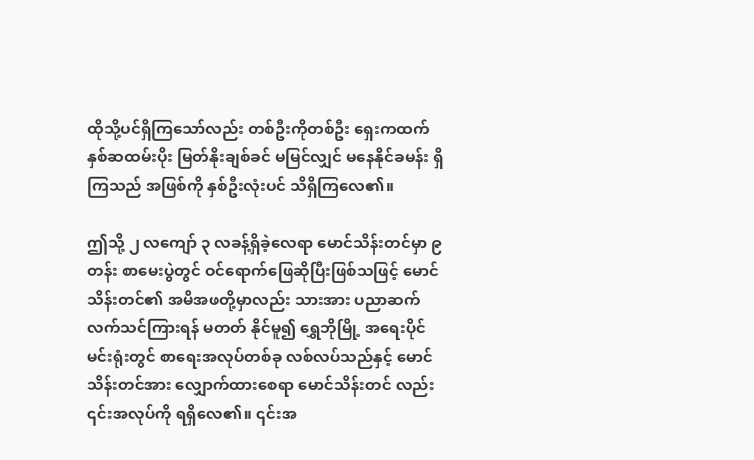ထိုသို့ပင်ရှိကြသော်လည်း တစ်ဦးကိုတစ်ဦး ရှေးကထက် နှစ်ဆထမ်းပိုး မြတ်နိုးချစ်ခင် မမြင်လျှင် မနေနိုင်ခမန်း ရှိကြသည် အဖြစ်ကို နှစ်ဦးလုံးပင် သိရှိကြလေ၏။

ဤသို့ ၂ လကျော် ၃ လခန့်ရှိခဲ့လေရာ မောင်သိန်းတင်မှာ ၉ တန်း စာမေးပွဲတွင် ဝင်ရောက်ဖြေဆိုပြီးဖြစ်သဖြင့် မောင်သိန်းတင်၏ အမိအဖတို့မှာလည်း သားအား ပညာဆက်လက်သင်ကြားရန် မတတ် နိုင်မူ၍ ရွှေဘိုမြို့ အရေးပိုင်မင်းရုံးတွင် စာရေးအလုပ်တစ်ခု လစ်လပ်သည်နှင့် မောင်သိန်းတင်အား လျှောက်ထားစေရာ မောင်သိန်းတင် လည်း ၎င်းအလုပ်ကို ရရှိလေ၏။ ၎င်းအ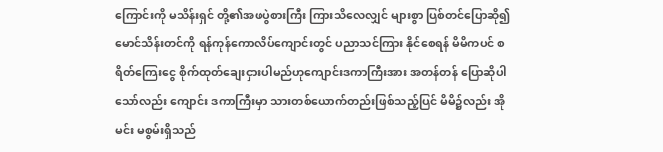ကြောင်းကို မသိန်းရှင် တို့၏အဖပွဲစားကြီး ကြားသိလေလျှင် များစွာ ပြစ်တင်ပြောဆို၍ မောင်သိန်းတင်ကို ရန်ကုန်ကောလိပ်ကျောင်းတွင် ပညာသင်ကြား နိုင်စေရန် မိမိကပင် စရိတ်ကြေးငွေ စိုက်ထုတ်ချေးငှားပါမည်ဟုကျောင်းဒကာကြီးအား အတန်တန် ပြောဆိုပါသော်လည်း ကျောင်း ဒကာကြီးမှာ သားတစ်ယောက်တည်းဖြစ်သည့်ပြင် မိမိ၌လည်း အိုမင်း မစွမ်းရှိသည်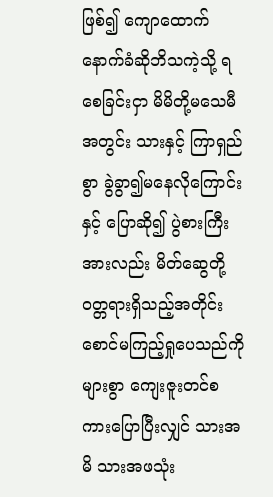ဖြစ်၍ ကျောထောက်နောက်ခံဆိုဘိသကဲ့သို့ ရစေခြင်းငှာ မိမိတို့မသေမီအတွင်း သားနှင့် ကြာရှည်စွာ ခွဲခွာ၍မနေလိုကြောင်းနှင့် ပြောဆို၍ ပွဲစားကြီးအားလည်း မိတ်ဆွေတို့ ဝတ္တရားရှိသည့်အတိုင်း စောင်မကြည့်ရှုပေသည်ကို များစွာ ကျေးဇူးတင်စကားပြောပြီးလျှင် သားအမိ သားအဖသုံး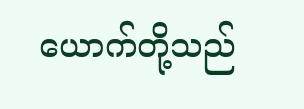ယောက်တို့သည်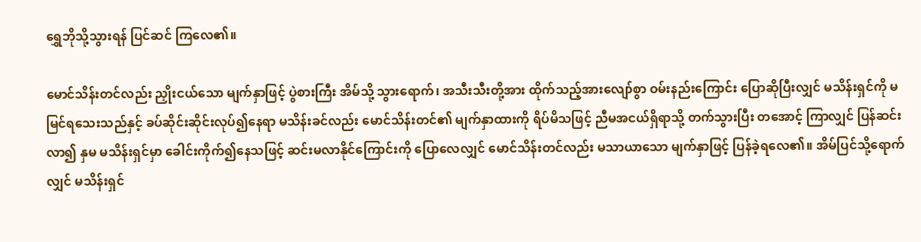ရွှေဘိုသို့သွားရန် ပြင်ဆင် ကြလေ၏။

မောင်သိန်းတင်လည်း ညှိုးငယ်သော မျက်နှာဖြင့် ပွဲစားကြီး အိမ်သို့ သွားရောက်၊ အသီးသီးတို့အား ထိုက်သည့်အားလျော်စွာ ဝမ်းနည်းကြောင်း ပြောဆိုပြီးလျှင် မသိန်းရှင်ကို မမြင်ရသေးသည်နှင့် ခပ်ဆိုင်းဆိုင်းလုပ်၍နေရာ မသိန်းခင်လည်း မောင်သိန်းတင်၏ မျက်နှာထားကို ရိပ်မိသဖြင့် ညီမအငယ်ရှိရာသို့ တက်သွားပြီး တအောင့် ကြာလျှင် ပြန်ဆင်းလာ၍ နှမ မသိန်းရှင်မှာ ခေါင်းကိုက်၍နေသဖြင့် ဆင်းမလာနိုင်ကြောင်းကို ပြောလေလျှင် မောင်သိန်းတင်လည်း မသာယာသော မျက်နှာဖြင့် ပြန်ခဲ့ရလေ၏။ အိမ်ပြင်သို့ရောက်လျှင် မသိန်းရှင်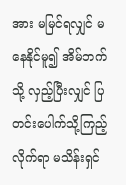အား မမြင်ရလျှင် မနေနိုင်မူ၍ အိမ်ဘက်သို့ လှည့်ပြီးလျှင် ပြတင်းပေါက်သို့ကြည့်လိုက်ရာ မသိန်းရှင်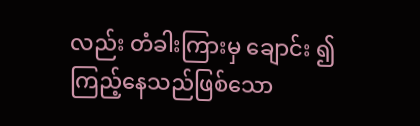လည်း တံခါးကြားမှ ချောင်း ၍ ကြည့်နေသည်ဖြစ်သော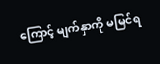ကြောင့် မျက်နှာကို မမြင်ရ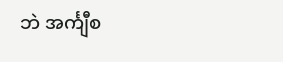ဘဲ အင်္ကျီစ